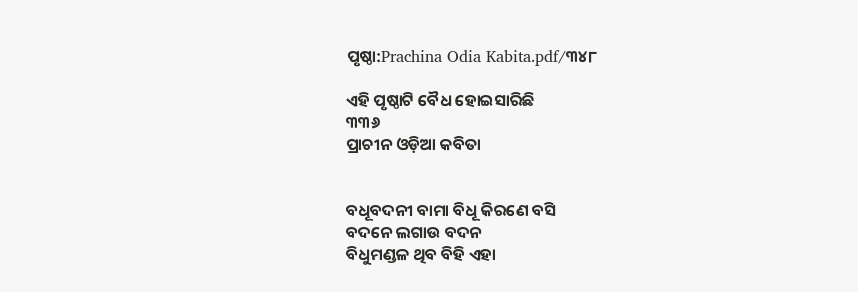ପୃଷ୍ଠା:Prachina Odia Kabita.pdf/୩୪୮

ଏହି ପୃଷ୍ଠାଟି ବୈଧ ହୋଇସାରିଛି
୩୩୬
ପ୍ରାଚୀନ ଓଡ଼ିଆ କବିତା


ବଧୂବଦନୀ ବାମା ବିଧୂ କିରଣେ ବସି
ବଦନେ ଲଗାଉ ବଦନ
ବିଧୁମଣ୍ଡଳ ଥିବ ବିହି ଏହା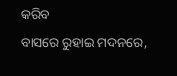କରିବ
ବାସରେ ରୁହାଇ ମଦନରେ,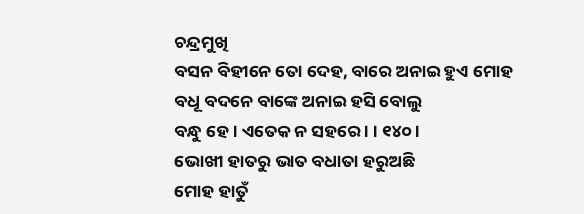ଚନ୍ଦ୍ରମୁଖି
ବସନ ବିହୀନେ ତୋ ଦେହ, ବାରେ ଅନାଇ ହୁଏ ମୋହ
ବଧୂ ବଦନେ ବାଙ୍କେ ଅନାଇ ହସି ବୋଲୁ
ବନ୍ଧୁ ହେ। ଏତେକ ନ ସହରେ । । ୧୪୦ ।
ଭୋଖୀ ହାତରୁ ଭାତ ବଧାତା ହରୁଅଛି
ମୋହ ହାତୁଁ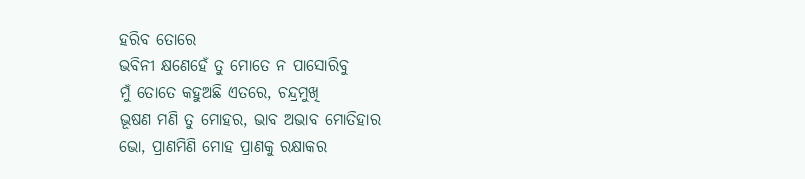ହରିବ ତୋରେ
ଭବିନୀ କ୍ଷଣେହେଁ ତୁ ମୋତେ ନ ପାସୋରିବୁ
ମୁଁ ତୋତେ କହୁଅଛି ଏତରେ, ଚନ୍ଦ୍ରମୁଖି
ଭୂଷଣ ମଣି ତୁ ମୋହର, ଭାବ ଅଭାବ ମୋତିହାର
ଭୋ, ପ୍ରାଣମିଣି ମୋହ ପ୍ରାଣକୁ ରକ୍ଷାକର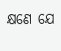କ୍ଷଣେ ଯେ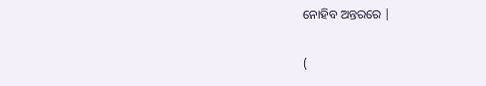ନୋହିବ ଅନ୍ତରରେ |

(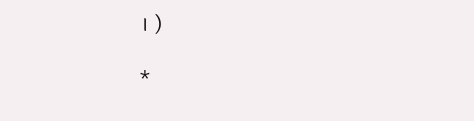। )

*